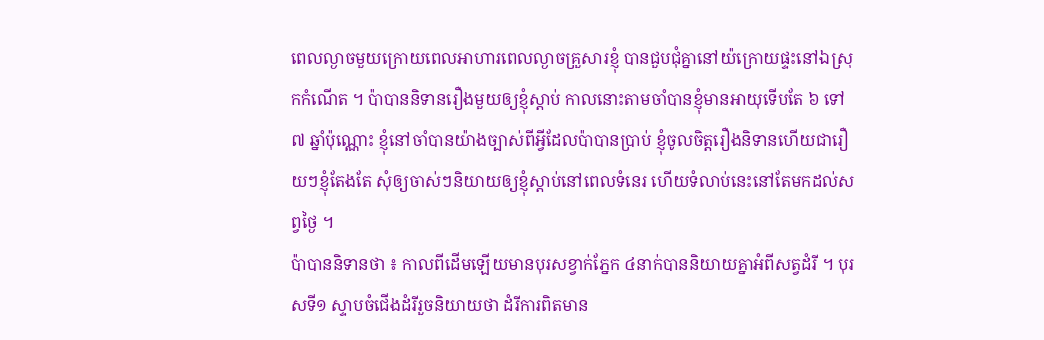ពេលល្ងាចមួយក្រោយពេលអាហារពេលល្ងាចគ្រួសារខ្ញុំ បានជួបជុំគ្នានៅយ៉ក្រោយផ្ទះនៅឯស្រុកកំណើត ។ ប៉ាបាននិទានរឿងមួយឲ្យខ្ញុំស្តាប់ កាលនោះតាមចាំបានខ្ញុំមានអាយុទើបតែ ៦ ទៅ ៧ ឆ្នាំប៉ុណ្ណោះ ខ្ញុំនៅចាំបានយ៉ាងច្បាស់ពីអ្វីដែលប៉ាបានប្រាប់ ខ្ញុំចូលចិត្តរឿងនិទានហើយជារឿយៗខ្ញុំតែងតែ សុំឲ្យចាស់ៗនិយាយឲ្យខ្ញុំស្តាប់នៅពេលទំនេរ ហើយទំលាប់នេះនៅតែមកដល់សព្វថ្ងៃ ។
ប៉ាបាននិទានថា ៖ កាលពីដើមឡើយមានបុរសខ្វាក់ភ្នែក ៤នាក់បាននិយាយគ្នាអំពីសត្វដំរី ។ បុរសទី១ ស្ទាបចំជើងដំរីរួចនិយាយថា ដំរីការពិតមាន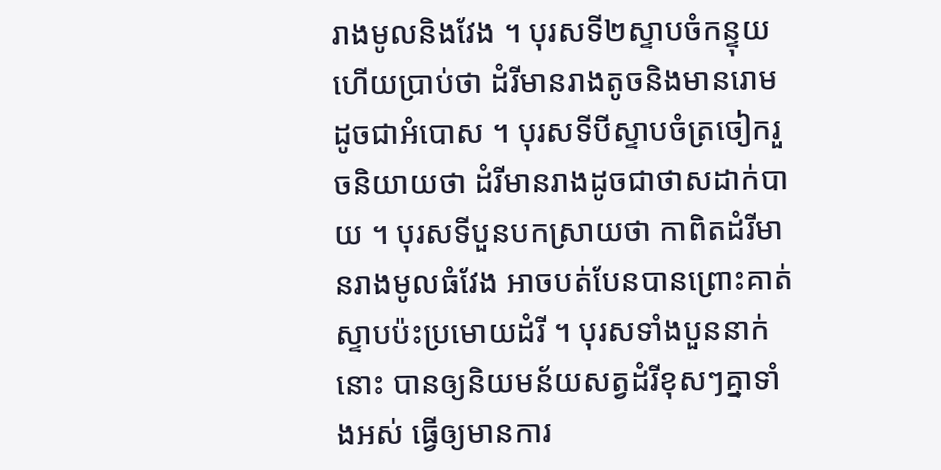រាងមូលនិងវែង ។ បុរសទី២ស្ទាបចំកន្ទុយ ហើយប្រាប់ថា ដំរីមានរាងតូចនិងមានរោមដូចជាអំបោស ។ បុរសទីបីស្ទាបចំត្រចៀករួចនិយាយថា ដំរីមានរាងដូចជាថាសដាក់បាយ ។ បុរសទីបួនបកស្រាយថា កាពិតដំរីមានរាងមូលធំវែង អាចបត់បែនបានព្រោះគាត់ស្ទាបប៉ះប្រមោយដំរី ។ បុរសទាំងបួននាក់នោះ បានឲ្យនិយមន័យសត្វដំរីខុសៗគ្នាទាំងអស់ ធ្វើឲ្យមានការ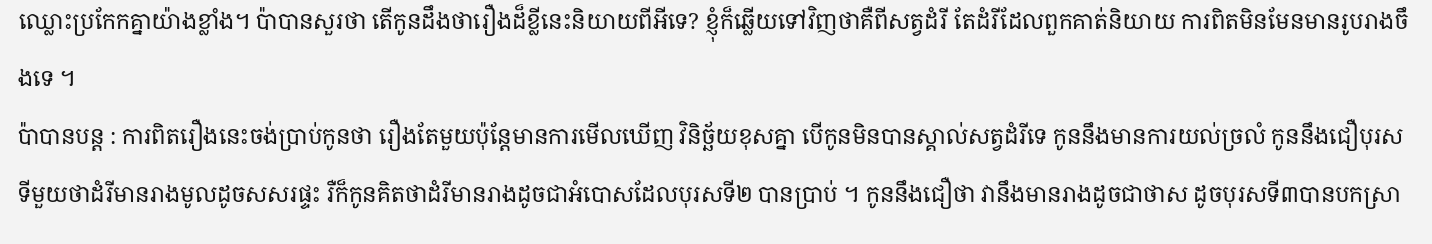ឈ្លោះប្រកែកគ្នាយ៉ាងខ្លាំង។ ប៉ាបានសួរថា តើកូនដឹងថារឿងដ៏ខ្លីនេះនិយាយពីអីទេ? ខ្ញុំក៏ឆ្លើយទៅវិញថាគឺពីសត្វដំរី តែដំរីដែលពួកគាត់និយាយ ការពិតមិនមែនមានរូបរាងចឹងទេ ។
ប៉ាបានបន្ត : ការពិតរឿងនេះចង់ប្រាប់កូនថា រឿងតែមួយប៉ុន្តែមានការមើលឃើញ វិនិច្ឆ័យខុសគ្នា បើកូនមិនបានស្គាល់សត្វដំរីទេ កូននឹងមានការយល់ច្រលំ កូននឹងជឿបុរសទីមួយថាដំរីមានរាងមូលដូចសសរផ្ទះ រឺក៏កូនគិតថាដំរីមានរាងដូចជាអំបោសដែលបុរសទី២ បានប្រាប់ ។ កូននឹងជឿថា វានឹងមានរាងដូចជាថាស ដូចបុរសទី៣បានបកស្រា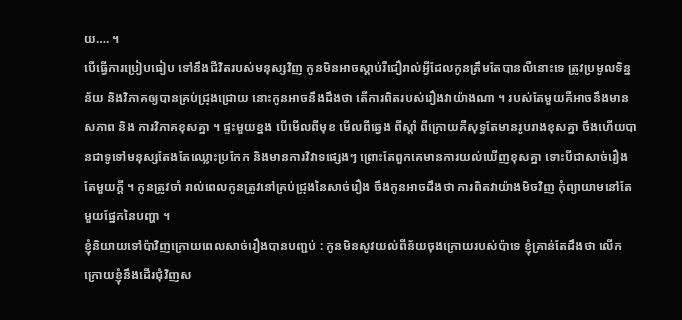យ…. ។
បើធ្វើការប្រៀបធៀប ទៅនឹងជីវិតរបស់មនុស្សវិញ កូនមិនអាចស្តាប់រឺជឿរាល់អ្វីដែលកូនត្រឹមតែបានលឺនោះទេ ត្រូវប្រមូលទិន្នន័យ និងវិភាគឲ្យបានគ្រប់ជ្រុងជ្រោយ នោះកូនអាចនឹងដឹងថា តើការពិតរបស់រឿងវាយ៉ាងណា ។ របស់តែមួយគឺអាចនឹងមានសភាព និង ការវិភាគខុសគ្នា ។ ផ្ទះមួយខ្នង បើមើលពីមុខ មើលពីឆ្វេង ពីស្តាំ ពីក្រោយគឺសុទ្ធតែមានរូបរាងខុសគ្នា ចឹងហើយបានជាទូទៅមនុស្សតែងតែឈ្លោះប្រកែក និងមានការវិវាទផ្សេងៗ ព្រោះតែពួកគេមានការយល់ឃើញខុសគ្នា ទោះបីជាសាច់រឿងតែមួយក្តី ។ កូនត្រូវចាំ រាល់ពេលកូនត្រូវនៅគ្រប់ជ្រុងនៃសាច់រឿង ចឹងកូនអាចដឹងថា ការពិតវាយ៉ាងមិចវិញ កុំព្យាយាមនៅតែមួយផ្នែកនៃបញ្ហា ។
ខ្ញុំនិយាយទៅប៉ាវិញក្រោយពេលសាច់រឿងបានបញ្ជប់ : កូនមិនសូវយល់ពីន័យចុងក្រោយរបស់ប៉ាទេ ខ្ញុំគ្រាន់តែដឹងថា លើកក្រោយខ្ញុំនឹងដើរជុំវិញស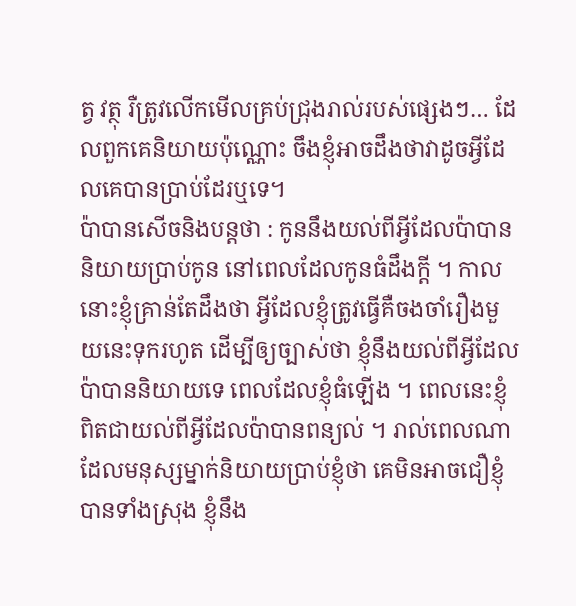ត្វ វត្ថុ រឺត្រូវលើកមើលគ្រប់ជ្រុងរាល់របស់ផ្សេងៗ… ដែលពួកគេនិយាយប៉ុណ្ណោះ ចឹងខ្ញុំអាចដឹងថាវាដូចអ្វីដែលគេបានប្រាប់ដែរឬទេ។
ប៉ាបានសើចនិងបន្តថា : កូននឹងយល់ពីអ្វីដែលប៉ាបាននិយាយប្រាប់កូន នៅពេលដែលកូនធំដឹងក្តី ។ កាលនោះខ្ញុំគ្រាន់តែដឹងថា អ្វីដែលខ្ញុំត្រូវធ្វើគឺចងចាំរឿងមួយនេះទុករហូត ដើម្បីឲ្យច្បាស់ថា ខ្ញុំនឹងយល់ពីអ្វីដែលប៉ាបាននិយាយទេ ពេលដែលខ្ញុំធំឡើង ។ ពេលនេះខ្ញុំពិតជាយល់ពីអ្វីដែលប៉ាបានពន្យល់ ។ រាល់ពេលណាដែលមនុស្សម្នាក់និយាយប្រាប់ខ្ញុំថា គេមិនអាចជឿខ្ញុំបានទាំងស្រុង ខ្ញុំនឹង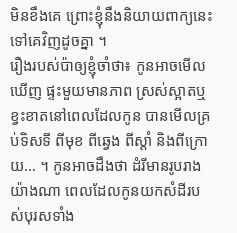មិនខឹងគេ ព្រោះខ្ញុំនឹងនិយាយពាក្យនេះទៅគេវិញដូចគ្នា ។
រឿងរបស់ប៉ាឲ្យខ្ញុំចាំថា៖ កូនអាចមើលឃើញ ផ្ទះមួយមានភាព ស្រស់ស្អាតឬខ្វះខាតនៅពេលដែលកូន បានមើលគ្រប់ទិសទី ពីមុខ ពីឆ្វេង ពីស្តាំ និងពីក្រោយ… ។ កូនអាចដឹងថា ដំរីមានរូបរាងយ៉ាងណា ពេលដែលកូនយកសំដីរបស់បុរសទាំង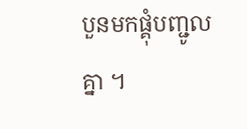បួនមកផ្គុំបញ្ជូល គ្នា ។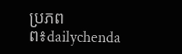ប្រភពព៖dailychenda